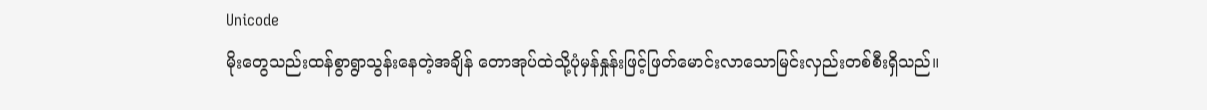Unicode
မိုးတွေသည်းထန်စွာရွာသွန်းနေတဲ့အချိန် တောအုပ်ထဲသို့ပုံမှန်နှုန်းဖြင့်ဖြတ်မောင်းလာသောမြင်းလှည်းတစ်စီးရှိသည်။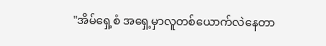"အိမ်ရှေ့စံ အရှေ့မှာလူတစ်ယောက်လဲနေတာ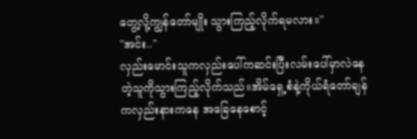တွေ့လို့ကျွန်တော်မျိုး သွားကြည့်လိုက်ရမလား။"
"အင်း.."
လှည်းမောင်းသူကလှည်းပေါ်ကဆင်းပြီးလမ်းပေါ်မှာလဲနေတဲ့သူကိုသွားကြည့်လိုက်သည်။အိမ်ရှေ့စံနဲ့ကိုယ်ရံတော်ချန်ကလှည်းနားကနေ အခြေနေစောင့်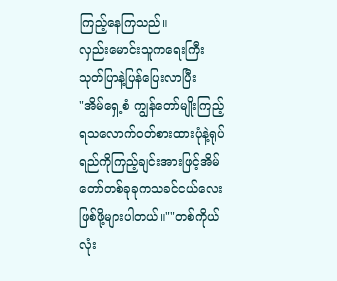ကြည့်နေကြသည်။
လှည်းမောင်းသူကရေးကြီးသုတ်ပြာနဲ့ပြန်ပြေးလာပြီး
"အိမ်ရှေ့စံ ကျွန်တော်မျိုးကြည့်ရသလောက်ဝတ်စားထားပုံနဲ့ရုပ်ရည်ကိုကြည့်ချင်းအားဖြင့်အိမ်တော်တစ်ခုခုကသခင်ငယ်လေးဖြစ်ဖို့များပါတယ်။""တစ်ကိုယ်လုံး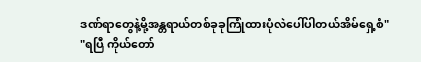ဒဏ်ရာတွေနဲ့မို့အန္တရာယ်တစ်ခုခုကြုံထားပုံလဲပေါ်ပါတယ်အိမ်ရှေ့စံ"
"ရပြီ ကိုယ်တော်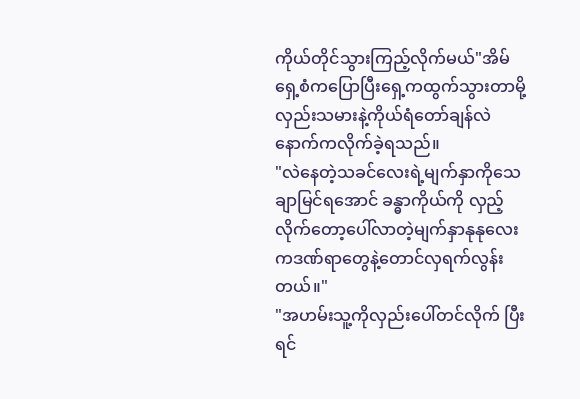ကိုယ်တိုင်သွားကြည့်လိုက်မယ်"အိမ်ရှေ့စံကပြောပြီးရှေ့ကထွက်သွားတာမို့လှည်းသမားနဲ့ကိုယ်ရံတော်ချန်လဲနောက်ကလိုက်ခဲ့ရသည်။
"လဲနေတဲ့သခင်လေးရဲ့မျက်နှာကိုသေချာမြင်ရအောင် ခန္ဓာကိုယ်ကို လှည့်လိုက်တော့ပေါ်လာတဲ့မျက်နှာနုနုလေးကဒဏ်ရာတွေနဲ့တောင်လှရက်လွန်းတယ်။"
"အဟမ်းသူ့ကိုလှည်းပေါ်တင်လိုက် ပြီးရင်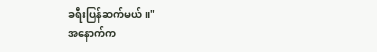ခရီးပြန်ဆက်မယ်။"
အနောက်က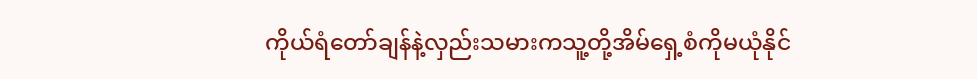ကိုယ်ရံတော်ချန်နဲ့လှည်းသမားကသူ့တို့အိမ်ရှေ့စံကိုမယုံနိုင်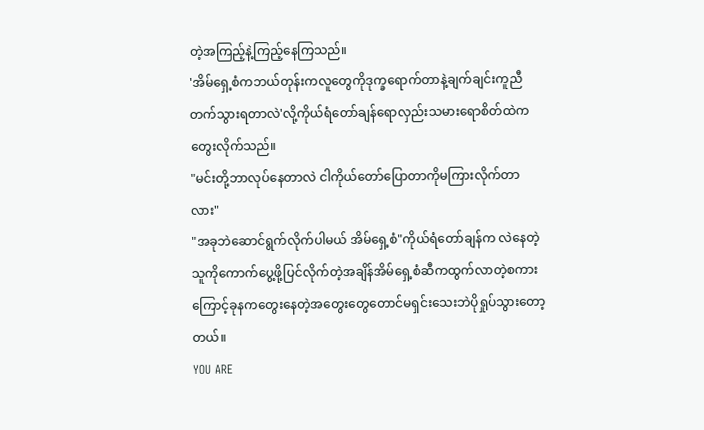တဲ့အကြည့်နဲ့ကြည့်နေကြသည်။
'အိမ်ရှေ့စံကဘယ်တုန်းကလူတွေကိုဒုက္ခရောက်တာနဲ့ချက်ချင်းကူညီတက်သွားရတာလဲ'လို့ကိုယ်ရံတော်ချန်ရောလှည်းသမားရောစိတ်ထဲကတွေးလိုက်သည်။
"မင်းတို့ဘာလုပ်နေတာလဲ ငါကိုယ်တော်ပြောတာကိုမကြားလိုက်တာလား"
"အခုဘဲဆောင်ရွက်လိုက်ပါမယ် အိမ်ရှေ့စံ"ကိုယ်ရံတော်ချန်က လဲနေတဲ့သူကိုကောက်ပွေ့ဖို့ပြင်လိုက်တဲ့အချိန်အိမ်ရှေ့စံဆီကထွက်လာတဲ့စကားကြောင့်ခုနကတွေးနေတဲ့အတွေးတွေတောင်မရှင်းသေးဘဲပိုရှုပ်သွားတော့တယ်။
YOU ARE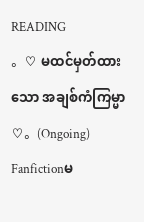READING
。♡ မထင်မှတ်ထားသော အချစ်ကံကြမ္မာ ♡。(Ongoing)
Fanfictionမ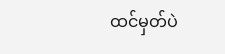ထင်မှတ်ပဲ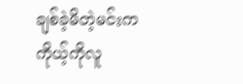ချစ်ခဲ့မိတဲ့မင်းက ကိုယ့်ကိုလူ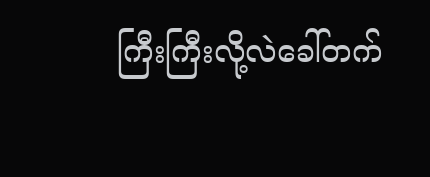ကြီးကြီးလို့လဲခေါ်တက်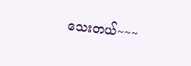သေးတယ်~~~